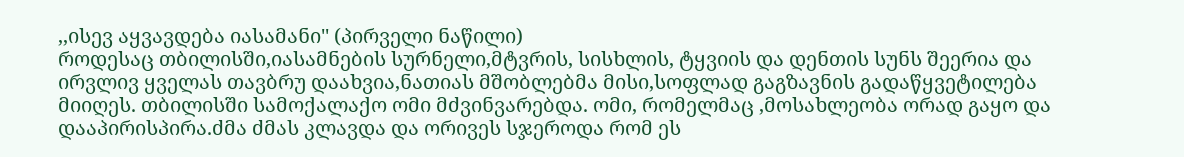,,ისევ აყვავდება იასამანი'' (პირველი ნაწილი)
როდესაც თბილისში,იასამნების სურნელი,მტვრის, სისხლის, ტყვიის და დენთის სუნს შეერია და ირვლივ ყველას თავბრუ დაახვია,ნათიას მშობლებმა მისი,სოფლად გაგზავნის გადაწყვეტილება მიიღეს. თბილისში სამოქალაქო ომი მძვინვარებდა. ომი, რომელმაც ,მოსახლეობა ორად გაყო და დააპირისპირა.ძმა ძმას კლავდა და ორივეს სჯეროდა რომ ეს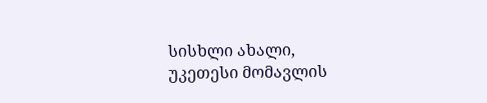სისხლი ახალი, უკეთესი მომავლის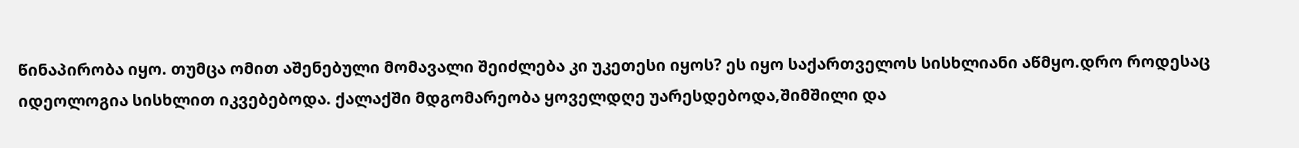წინაპირობა იყო. თუმცა ომით აშენებული მომავალი შეიძლება კი უკეთესი იყოს? ეს იყო საქართველოს სისხლიანი აწმყო.დრო როდესაც იდეოლოგია სისხლით იკვებებოდა. ქალაქში მდგომარეობა ყოველდღე უარესდებოდა,შიმშილი და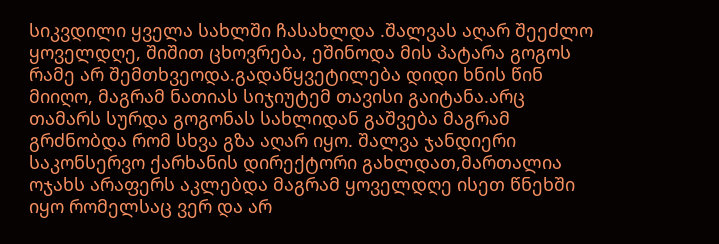სიკვდილი ყველა სახლში ჩასახლდა .შალვას აღარ შეეძლო ყოველდღე, შიშით ცხოვრება, ეშინოდა მის პატარა გოგოს რამე არ შემთხვეოდა.გადაწყვეტილება დიდი ხნის წინ მიიღო, მაგრამ ნათიას სიჯიუტემ თავისი გაიტანა.არც თამარს სურდა გოგონას სახლიდან გაშვება მაგრამ გრძნობდა რომ სხვა გზა აღარ იყო. შალვა ჯანდიერი საკონსერვო ქარხანის დირექტორი გახლდათ,მართალია ოჯახს არაფერს აკლებდა მაგრამ ყოველდღე ისეთ წნეხში იყო რომელსაც ვერ და არ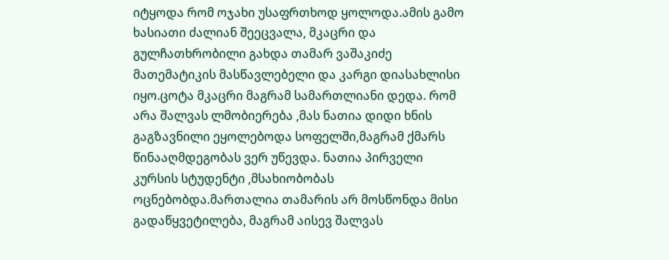იტყოდა რომ ოჯახი უსაფრთხოდ ყოლოდა.ამის გამო ხასიათი ძალიან შეეცვალა, მკაცრი და გულჩათხრობილი გახდა თამარ ვაშაკიძე მათემატიკის მასწავლებელი და კარგი დიასახლისი იყო.ცოტა მკაცრი მაგრამ სამართლიანი დედა. რომ არა შალვას ლმობიერება ,მას ნათია დიდი ხნის გაგზავნილი ეყოლებოდა სოფელში,მაგრამ ქმარს წინააღმდეგობას ვერ უწევდა. ნათია პირველი კურსის სტუდენტი ,მსახიობობას ოცნებობდა.მართალია თამარის არ მოსწონდა მისი გადაწყვეტილება, მაგრამ აისევ შალვას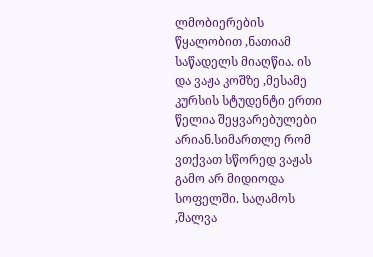ლმობიერების წყალობით ,ნათიამ საწადელს მიაღწია. ის და ვაჟა კოშზე ,მესამე კურსის სტუდენტი ერთი წელია შეყვარებულები არიან.სიმართლე რომ ვთქვათ სწორედ ვაჟას გამო არ მიდიოდა სოფელში. საღამოს ,შალვა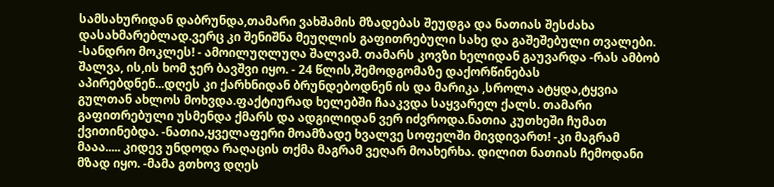სამსახურიდან დაბრუნდა,თამარი ვახშამის მზადებას შეუდგა და ნათიას შესძახა დასახმარებლად.ვერც კი შენიშნა მეუღლის გაფითრებული სახე და გაშეშებული თვალები. -სანდრო მოკლეს! - ამოილუღლუღა შალვამ. თამარს კოვზი ხელიდან გაუვარდა -რას ამბობ შალვა, ის,ის ხომ ჯერ ბავშვი იყო. - 24 წლის,შემოდგომაზე დაქორწინებას აპირებდნენ...დღეს კი ქარხნიდან ბრუნდებოდნენ ის და მარიკა ,სროლა ატყდა,ტყვია გულთან ახლოს მოხვდა.ფაქტიურად ხელებში ჩააკვდა საყვარელ ქალს. თამარი გაფითრებული უსმენდა ქმარს და ადგილიდან ვერ იძვროდა.ნათია კუთხეში ჩუმათ ქვითინებდა. -ნათია,ყველაფერი მოამზადე ხვალვე სოფელში მივდივართ! -კი მაგრამ მააა..... კიდევ უნდოდა რაღაცის თქმა მაგრამ ვეღარ მოახერხა. დილით ნათიას ჩემოდანი მზად იყო. -მამა გთხოვ დღეს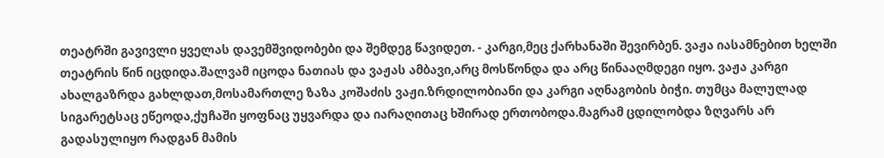თეატრში გავივლი ყველას დავემშვიდობები და შემდეგ წავიდეთ. - კარგი,მეც ქარხანაში შევირბენ. ვაჟა იასამნებით ხელში თეატრის წინ იცდიდა.შალვამ იცოდა ნათიას და ვაჟას ამბავი,არც მოსწონდა და არც წინააღმდეგი იყო. ვაჟა კარგი ახალგაზრდა გახლდათ,მოსამართლე ზაზა კოშაძის ვაჟი.ზრდილობიანი და კარგი აღნაგობის ბიჭი. თუმცა მალულად სიგარეტსაც ეწეოდა,ქუჩაში ყოფნაც უყვარდა და იარაღითაც ხშირად ერთობოდა.მაგრამ ცდილობდა ზღვარს არ გადასულიყო რადგან მამის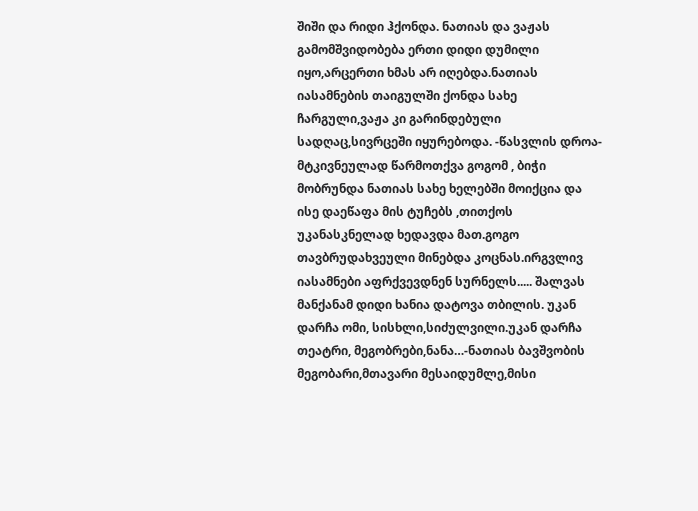შიში და რიდი ჰქონდა. ნათიას და ვაჟას გამომშვიდობება ერთი დიდი დუმილი იყო,არცერთი ხმას არ იღებდა.ნათიას იასამნების თაიგულში ქონდა სახე ჩარგული,ვაჟა კი გარინდებული სადღაც,სივრცეში იყურებოდა. -წასვლის დროა- მტკივნეულად წარმოთქვა გოგომ , ბიჭი მობრუნდა ნათიას სახე ხელებში მოიქცია და ისე დაეწაფა მის ტუჩებს ,თითქოს უკანასკნელად ხედავდა მათ.გოგო თავბრუდახვეული მინებდა კოცნას.ირგვლივ იასამნები აფრქვევდნენ სურნელს..... შალვას მანქანამ დიდი ხანია დატოვა თბილის. უკან დარჩა ომი, სისხლი,სიძულვილი.უკან დარჩა თეატრი, მეგობრები,ნანა…-ნათიას ბავშვობის მეგობარი,მთავარი მესაიდუმლე,მისი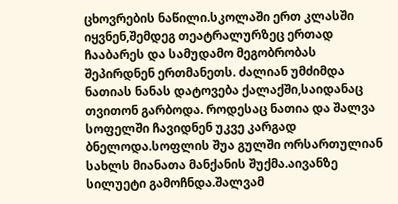ცხოვრების ნაწილი.სკოლაში ერთ კლასში იყვნენ,შემდეგ თეატრალურზეც ერთად ჩააბარეს და სამუდამო მეგობრობას შეპირდნენ ერთმანეთს. ძალიან უმძიმდა ნათიას ნანას დატოვება ქალაქში,საიდანაც თვითონ გარბოდა. როდესაც ნათია და შალვა სოფელში ჩავიდნენ უკვე კარგად ბნელოდა.სოფლის შუა გულში ორსართულიან სახლს მიანათა მანქანის შუქმა.აივანზე სილუეტი გამოჩნდა.შალვამ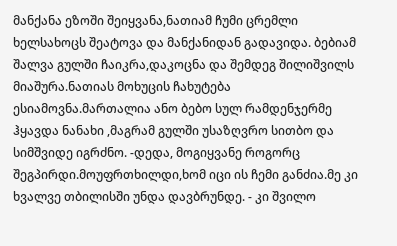მანქანა ეზოში შეიყვანა,ნათიამ ჩუმი ცრემლი ხელსახოცს შეატოვა და მანქანიდან გადავიდა. ბებიამ შალვა გულში ჩაიკრა,დაკოცნა და შემდეგ შილიშვილს მიაშურა.ნათიას მოხუცის ჩახუტება ესიამოვნა.მართალია ანო ბებო სულ რამდენჯერმე ჰყავდა ნანახი ,მაგრამ გულში უსაზღვრო სითბო და სიმშვიდე იგრძნო. -დედა, მოგიყვანე როგორც შეგპირდი.მოუფრთხილდი,ხომ იცი ის ჩემი განძია.მე კი ხვალვე თბილისში უნდა დავბრუნდე. - კი შვილო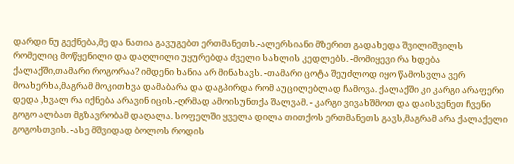დარდი ნუ გექნება,მე და ნათია გავუგებთ ერთმანეთს.-ალერსიანი მზერით გადახედა შვილიშვილს რომელიც მოწყენილი და დაღლილი უყურებდა ძველი სახლის კედლებს. -მომიყევი რა ხდება ქალაქში,თამარი როგორაა? იმდენი ხანია არ მინახავს. -თამარი ცოტა შეუძლოდ იყო წამოსვლა ვერ მოახერხა,მაგრამ მოკითხვა დამაბარა და დაგპირდა რომ აუცილებლად ჩამოვა. ქალაქში კი კარგი არაფერი დედა ,ხვალ რა იქნება არავინ იცის.-ღრმად ამოისუნთქა შალვამ. - კარგი ვივახშმოთ და დაისვენეთ ჩვენი გოგო ალბათ მგზავრობამ დაღალა. სოფელში ყველა დილა თითქოს ერთმანეთს გავს,მაგრამ არა ქალაქელი გოგოსთვის. -ასე მშვიდად ბოლოს როდის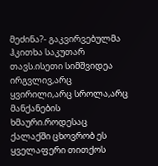მეძინა?- გაკვირვებულმა ჰკითხა საკუთარ თავს.ისეთი სიმშვიდეა ირგვლივ,არც ყვირილი,არც სროლა,არც მანქანების ხმაური.როდესაც ქალაქში ცხოვრობ ეს ყველაფერი თითქოს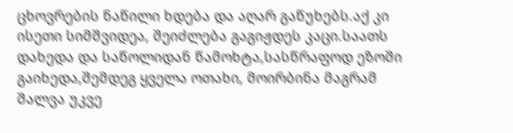ცხოვრების ნაწილი ხდება და აღარ გაწუხებს.აქ კი ისეთი სიმშვიდეა, შეიძლება გაგიჟდეს კაცი.საათს დახედა და საწოლიდან წამოხტა,სასწრაფოდ ეზოში გაიხედა,შემდეგ ყველა ოთახი, მოირბინა მაგრამ შალვა უკვე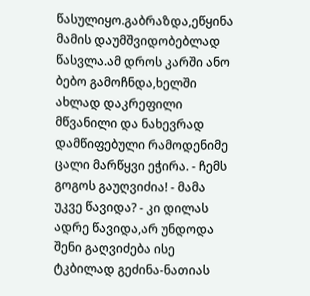წასულიყო.გაბრაზდა,ეწყინა მამის დაუმშვიდობებლად წასვლა.ამ დროს კარში ანო ბებო გამოჩნდა,ხელში ახლად დაკრეფილი მწვანილი და ნახევრად დამწიფებული რამოდენიმე ცალი მარწყვი ეჭირა. - ჩემს გოგოს გაუღვიძია! - მამა უკვე წავიდა? - კი დილას ადრე წავიდა,არ უნდოდა შენი გაღვიძება ისე ტკბილად გეძინა-ნათიას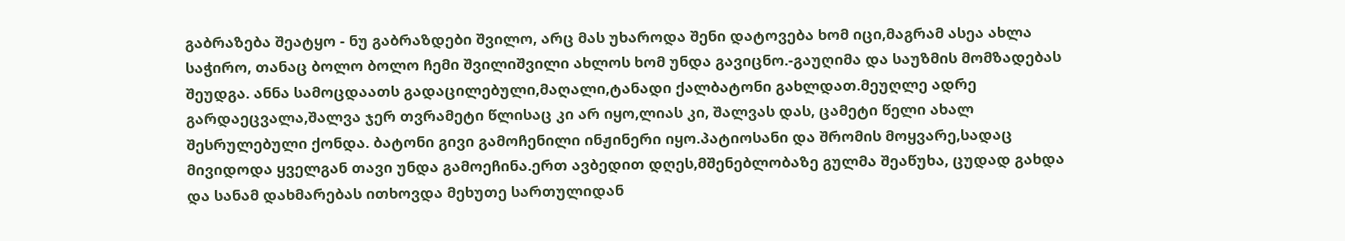გაბრაზება შეატყო - ნუ გაბრაზდები შვილო, არც მას უხაროდა შენი დატოვება ხომ იცი,მაგრამ ასეა ახლა საჭირო, თანაც ბოლო ბოლო ჩემი შვილიშვილი ახლოს ხომ უნდა გავიცნო.-გაუღიმა და საუზმის მომზადებას შეუდგა. ანნა სამოცდაათს გადაცილებული,მაღალი,ტანადი ქალბატონი გახლდათ.მეუღლე ადრე გარდაეცვალა,შალვა ჯერ თვრამეტი წლისაც კი არ იყო,ლიას კი, შალვას დას, ცამეტი წელი ახალ შესრულებული ქონდა. ბატონი გივი გამოჩენილი ინჟინერი იყო.პატიოსანი და შრომის მოყვარე,სადაც მივიდოდა ყველგან თავი უნდა გამოეჩინა.ერთ ავბედით დღეს,მშენებლობაზე გულმა შეაწუხა, ცუდად გახდა და სანამ დახმარებას ითხოვდა მეხუთე სართულიდან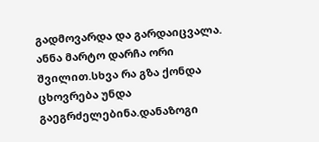გადმოვარდა და გარდაიცვალა. ანნა მარტო დარჩა ორი შვილით.სხვა რა გზა ქონდა ცხოვრება უნდა გაეგრძელებინა.დანაზოგი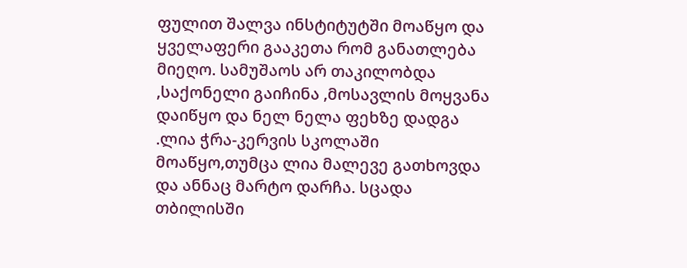ფულით შალვა ინსტიტუტში მოაწყო და ყველაფერი გააკეთა რომ განათლება მიეღო. სამუშაოს არ თაკილობდა ,საქონელი გაიჩინა ,მოსავლის მოყვანა დაიწყო და ნელ ნელა ფეხზე დადგა .ლია ჭრა-კერვის სკოლაში მოაწყო,თუმცა ლია მალევე გათხოვდა და ანნაც მარტო დარჩა. სცადა თბილისში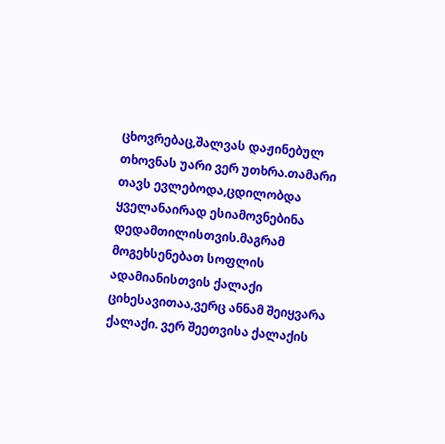ცხოვრებაც,შალვას დაჟინებულ თხოვნას უარი ვერ უთხრა.თამარი თავს ევლებოდა,ცდილობდა ყველანაირად ესიამოვნებინა დედამთილისთვის.მაგრამ მოგეხსენებათ სოფლის ადამიანისთვის ქალაქი ციხესავითაა,ვერც ანნამ შეიყვარა ქალაქი. ვერ შეეთვისა ქალაქის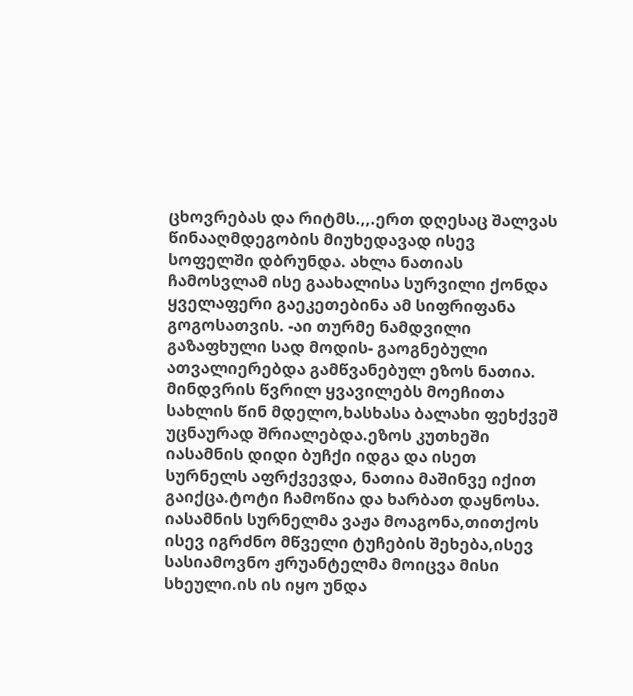ცხოვრებას და რიტმს.,,.ერთ დღესაც შალვას წინააღმდეგობის მიუხედავად ისევ სოფელში დბრუნდა. ახლა ნათიას ჩამოსვლამ ისე გაახალისა სურვილი ქონდა ყველაფერი გაეკეთებინა ამ სიფრიფანა გოგოსათვის. -აი თურმე ნამდვილი გაზაფხული სად მოდის- გაოგნებული ათვალიერებდა გამწვანებულ ეზოს ნათია. მინდვრის წვრილ ყვავილებს მოეჩითა სახლის წინ მდელო,ხასხასა ბალახი ფეხქვეშ უცნაურად შრიალებდა.ეზოს კუთხეში იასამნის დიდი ბუჩქი იდგა და ისეთ სურნელს აფრქვევდა, ნათია მაშინვე იქით გაიქცა.ტოტი ჩამოწია და ხარბათ დაყნოსა. იასამნის სურნელმა ვაჟა მოაგონა,თითქოს ისევ იგრძნო მწველი ტუჩების შეხება,ისევ სასიამოვნო ჟრუანტელმა მოიცვა მისი სხეული.ის ის იყო უნდა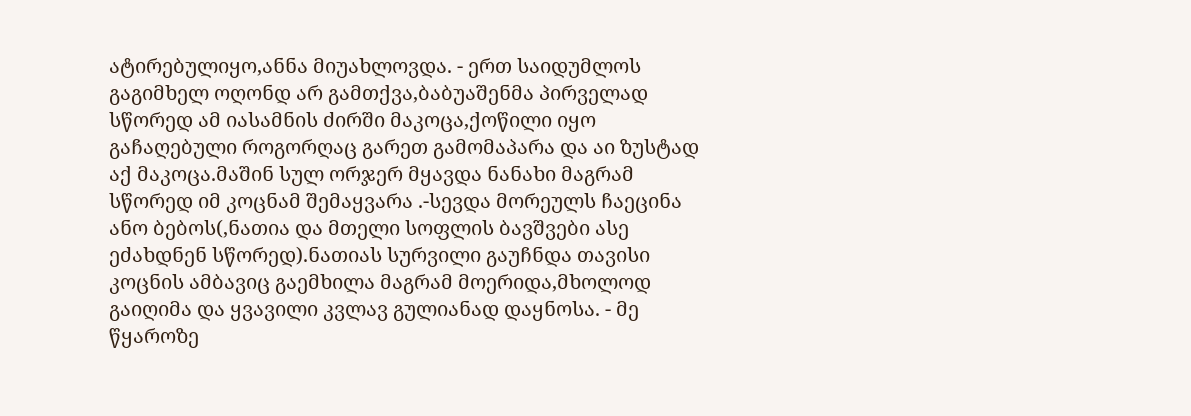ატირებულიყო,ანნა მიუახლოვდა. - ერთ საიდუმლოს გაგიმხელ ოღონდ არ გამთქვა,ბაბუაშენმა პირველად სწორედ ამ იასამნის ძირში მაკოცა,ქოწილი იყო გაჩაღებული როგორღაც გარეთ გამომაპარა და აი ზუსტად აქ მაკოცა.მაშინ სულ ორჯერ მყავდა ნანახი მაგრამ სწორედ იმ კოცნამ შემაყვარა .-სევდა მორეულს ჩაეცინა ანო ბებოს(,ნათია და მთელი სოფლის ბავშვები ასე ეძახდნენ სწორედ).ნათიას სურვილი გაუჩნდა თავისი კოცნის ამბავიც გაემხილა მაგრამ მოერიდა,მხოლოდ გაიღიმა და ყვავილი კვლავ გულიანად დაყნოსა. - მე წყაროზე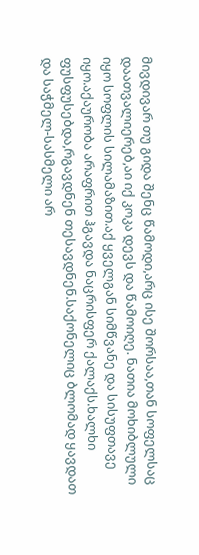მივდივარ თუ გიდა შენც წამოდი,არც ისე შორსაა,თან სოფელსაც დაათვალიერებ,აი იქ კოკა დევს და წამოიღე. ნათია მოხიბლული იყო სოფლის სილამაზით.აქ ყველგან სიმწვანე და სისუფთავე იყო.აქაურობა არაფრით ჰგავდა ნაცრისფერ ქალაქს.ხალხი ფუსფუსებდა,რგავდნენ თესავდნენ.საქონელიც ბლომად ყავდათ და საჭმელ-სასმელი არ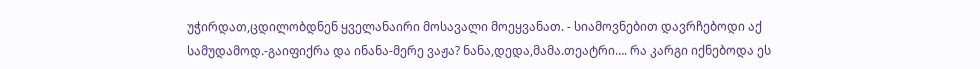უჭირდათ,ცდილობდნენ ყველანაირი მოსავალი მოეყვანათ. - სიამოვნებით დავრჩებოდი აქ სამუდამოდ.-გაიფიქრა და ინანა-მერე ვაჟა? ნანა,დედა,მამა.თეატრი…. რა კარგი იქნებოდა ეს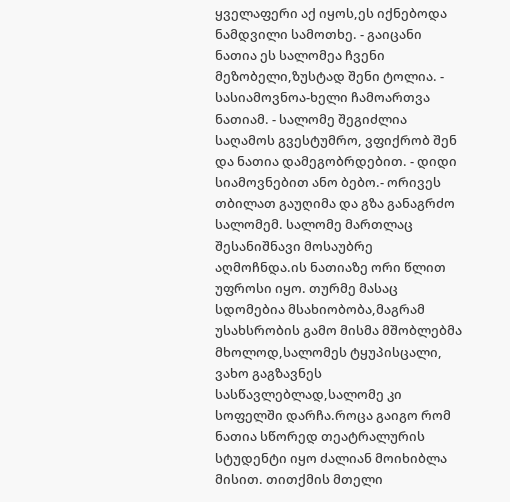ყველაფერი აქ იყოს,ეს იქნებოდა ნამდვილი სამოთხე. - გაიცანი ნათია ეს სალომეა ჩვენი მეზობელი,ზუსტად შენი ტოლია. - სასიამოვნოა-ხელი ჩამოართვა ნათიამ. - სალომე შეგიძლია საღამოს გვესტუმრო, ვფიქრობ შენ და ნათია დამეგობრდებით. - დიდი სიამოვნებით ანო ბებო.- ორივეს თბილათ გაუღიმა და გზა განაგრძო სალომემ. სალომე მართლაც შესანიშნავი მოსაუბრე აღმოჩნდა.ის ნათიაზე ორი წლით უფროსი იყო. თურმე მასაც სდომებია მსახიობობა,მაგრამ უსახსრობის გამო მისმა მშობლებმა მხოლოდ,სალომეს ტყუპისცალი, ვახო გაგზავნეს სასწავლებლად,სალომე კი სოფელში დარჩა.როცა გაიგო რომ ნათია სწორედ თეატრალურის სტუდენტი იყო ძალიან მოიხიბლა მისით. თითქმის მთელი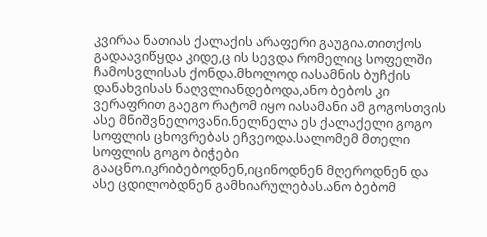კვირაა ნათიას ქალაქის არაფერი გაუგია.თითქოს გადაავიწყდა კიდე,ც ის სევდა რომელიც სოფელში ჩამოსვლისას ქონდა.მხოლოდ იასამნის ბუჩქის დანახვისას ნაღვლიანდებოდა,ანო ბებოს კი ვერაფრით გაეგო რატომ იყო იასამანი ამ გოგოსთვის ასე მნიშვნელოვანი.ნელნელა ეს ქალაქელი გოგო სოფლის ცხოვრებას ეჩვეოდა.სალომემ მთელი სოფლის გოგო ბიჭები გააცნო.იკრიბებოდნენ,იცინოდნენ მღეროდნენ და ასე ცდილობდნენ გამხიარულებას.ანო ბებომ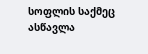სოფლის საქმეც ასწავლა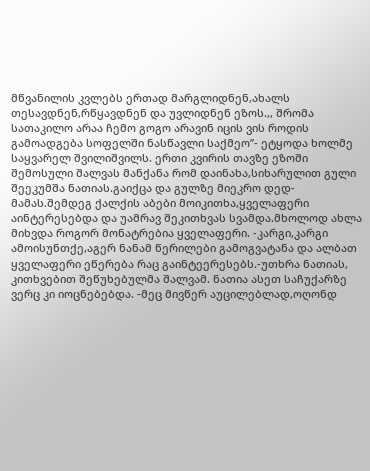მწვანილის კვლებს ერთად მარგლიდნენ,ახალს თესავდნენ,რწყავდნენ და უვლიდნენ ეზოს.,, შრომა სათაკილო არაა ჩემო გოგო არავინ იცის ვის როდის გამოადგება სოფელში ნასწავლი საქმეო’’- ეტყოდა ხოლმე საყვარელ შვილიშვილს. ერთი კვირის თავზე ეზოში შემოსული შალვას მანქანა რომ დაინახა,სიხარულით გული შეეკუმშა ნათიას.გაიქცა და გულზე მიეკრო დედ-მამას.შემდეგ ქალქის აბები მოიკითხა,ყველაფერი აინტერესებდა და უამრავ შეკითხვას სვამდა.მხოლოდ ახლა მიხვდა როგორ მონატრებია ყველაფერი. -კარგი,კარგი ამოისუნთქე,აგერ ნანამ წერილები გამოგვატანა და ალბათ ყველაფერი ეწერება რაც გაინტეერესებს.-უთხრა ნათიას, კითხვებით შეწუხებულმა შალვამ. ნათია ასეთ საჩუქარზე ვერც კი იოცნებებდა. -მეც მივწერ აუცილებლად,ოღონდ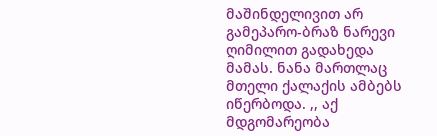მაშინდელივით არ გამეპარო-ბრაზ ნარევი ღიმილით გადახედა მამას. ნანა მართლაც მთელი ქალაქის ამბებს იწერბოდა. ,, აქ მდგომარეობა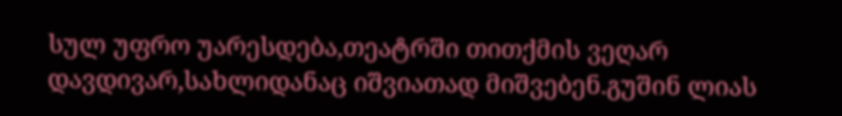სულ უფრო უარესდება,თეატრში თითქმის ვეღარ დავდივარ,სახლიდანაც იშვიათად მიშვებენ.გუშინ ლიას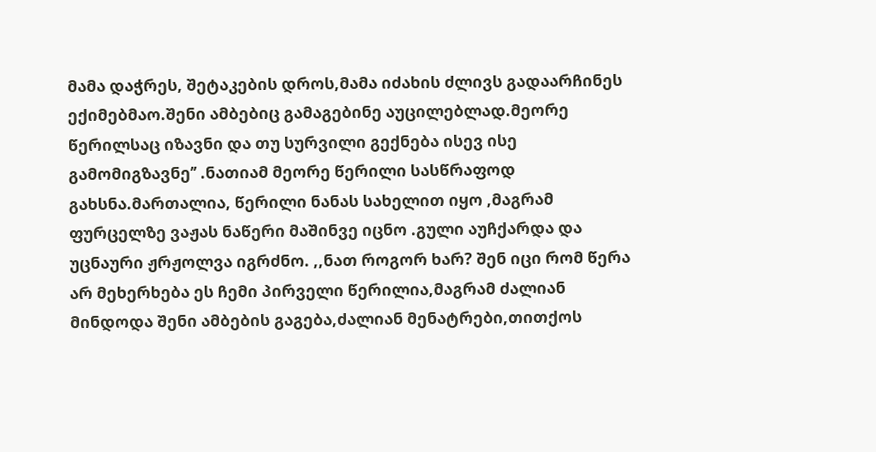მამა დაჭრეს, შეტაკების დროს,მამა იძახის ძლივს გადაარჩინეს ექიმებმაო.შენი ამბებიც გამაგებინე აუცილებლად.მეორე წერილსაც იზავნი და თუ სურვილი გექნება ისევ ისე გამომიგზავნე’’ .ნათიამ მეორე წერილი სასწრაფოდ გახსნა.მართალია, წერილი ნანას სახელით იყო ,მაგრამ ფურცელზე ვაჟას ნაწერი მაშინვე იცნო .გული აუჩქარდა და უცნაური ჟრჟოლვა იგრძნო. ,,ნათ როგორ ხარ? შენ იცი რომ წერა არ მეხერხება ეს ჩემი პირველი წერილია,მაგრამ ძალიან მინდოდა შენი ამბების გაგება,ძალიან მენატრები,თითქოს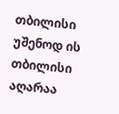თბილისი უშენოდ ის თბილისი აღარაა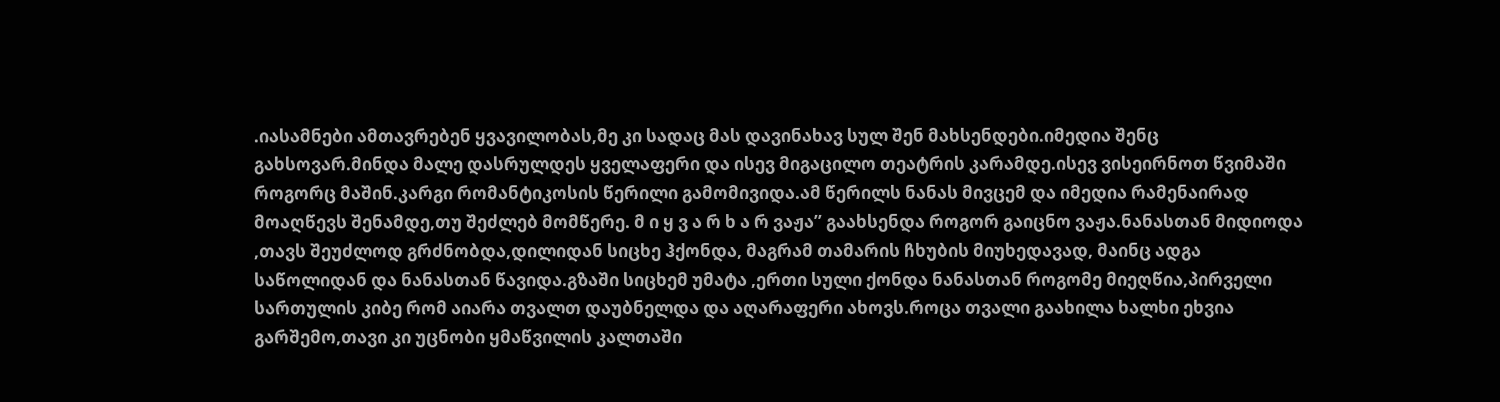.იასამნები ამთავრებენ ყვავილობას,მე კი სადაც მას დავინახავ სულ შენ მახსენდები.იმედია შენც გახსოვარ.მინდა მალე დასრულდეს ყველაფერი და ისევ მიგაცილო თეატრის კარამდე.ისევ ვისეირნოთ წვიმაში როგორც მაშინ.კარგი რომანტიკოსის წერილი გამომივიდა.ამ წერილს ნანას მივცემ და იმედია რამენაირად მოაღწევს შენამდე,თუ შეძლებ მომწერე. მ ი ყ ვ ა რ ხ ა რ ვაჟა’’ გაახსენდა როგორ გაიცნო ვაჟა.ნანასთან მიდიოდა ,თავს შეუძლოდ გრძნობდა,დილიდან სიცხე ჰქონდა, მაგრამ თამარის ჩხუბის მიუხედავად, მაინც ადგა საწოლიდან და ნანასთან წავიდა.გზაში სიცხემ უმატა ,ერთი სული ქონდა ნანასთან როგომე მიეღწია,პირველი სართულის კიბე რომ აიარა თვალთ დაუბნელდა და აღარაფერი ახოვს.როცა თვალი გაახილა ხალხი ეხვია გარშემო,თავი კი უცნობი ყმაწვილის კალთაში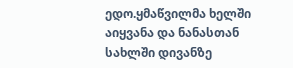ედო.ყმაწვილმა ხელში აიყვანა და ნანასთან სახლში დივანზე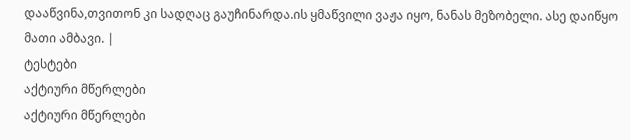დააწვინა,თვითონ კი სადღაც გაუჩინარდა.ის ყმაწვილი ვაჟა იყო, ნანას მეზობელი. ასე დაიწყო მათი ამბავი. |
ტესტები
აქტიური მწერლები
აქტიური მწერლები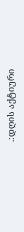.:დღის აქტიური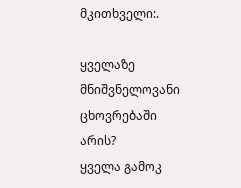მკითხველი:.

ყველაზე მნიშვნელოვანი ცხოვრებაში არის?
ყველა გამოკ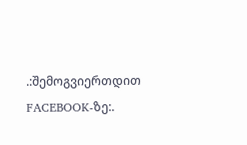.:შემოგვიერთდით FACEBOOK-ზე:.